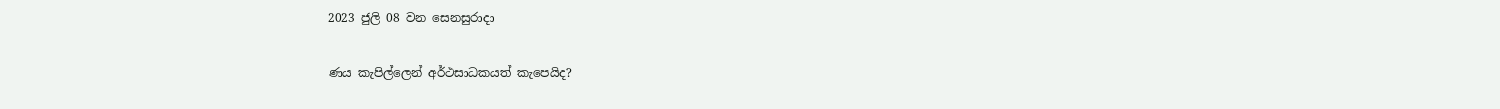2023 ජුලි 08 වන සෙනසුරාදා

ණය කැපිල්ලෙන් අර්ථසාධකයත් කැපෙයිද?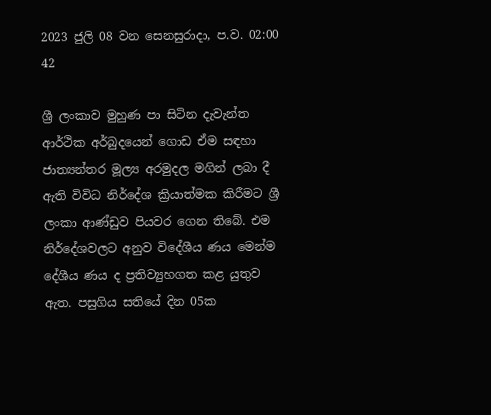2023 ජුලි 08 වන සෙනසුරාදා, ප.ව. 02:00 42

ශ්‍රී ලංකාව මුහුණ පා සිටින දැවැන්ත ආර්ථික අර්බුදයෙන් ගොඩ ඒම සඳහා ජාත්‍යන්තර මූල්‍ය අරමුදල මගින් ලබා දී ඇති විවිධ නිර්දේශ ක්‍රියාත්මක කිරීමට ශ්‍රී ලංකා ආණ්ඩුව පියවර ගෙන තිබේ. එම නිර්දේශවලට අනුව විදේශීය ණය මෙන්ම දේශීය ණය ද ප්‍රතිව්‍යුහගත කළ යුතුව ඇත. පසුගිය සතියේ දින 05ක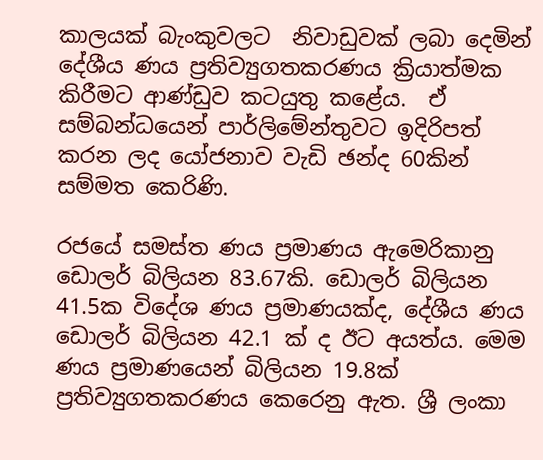කාලයක් බැංකුවලට  නිවාඩුවක් ලබා දෙමින් දේශීය ණය ප්‍රතිව්‍යුගතකරණය ක්‍රියාත්මක කිරීමට ආණ්ඩුව කටයුතු කළේය.  ඒ සම්බන්ධයෙන් පාර්ලිමේන්තුවට ඉදිරිපත් කරන ලද යෝජනාව වැඩි ඡන්ද 60කින් සම්මත කෙරිණි.

රජයේ සමස්ත ණය ප්‍රමාණය ඇමෙරිකානු ඩොලර් බිලියන 83.67කි. ඩොලර් බිලියන 41.5ක විදේශ ණය ප්‍රමාණයක්ද, දේශීය ණය ඩොලර් බිලියන 42.1 ක් ද ඊට අයත්ය. මෙම ණය ප්‍රමාණයෙන් බිලියන 19.8ක් ප්‍රතිව්‍යුගතකරණය කෙරෙනු ඇත. ශ්‍රී ලංකා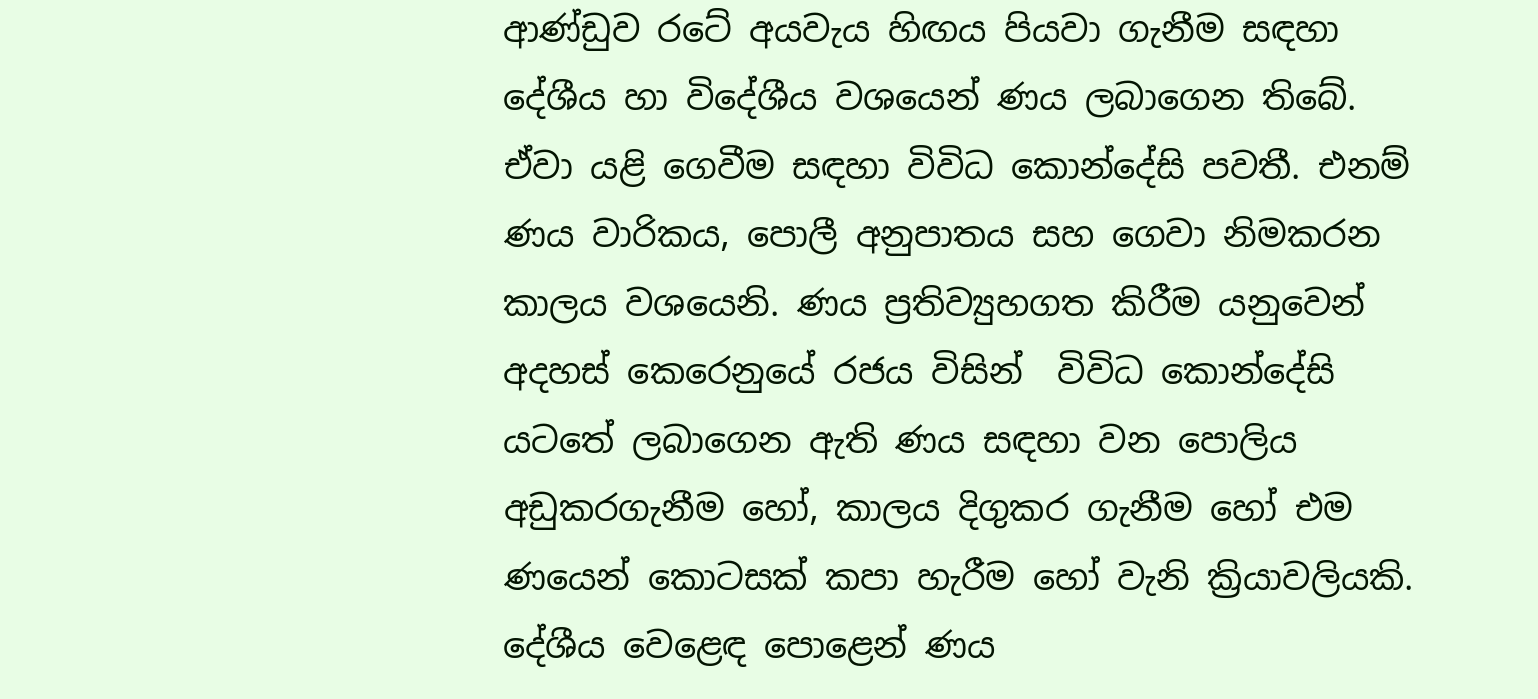ආණ්ඩුව රටේ අයවැය හිඟය පියවා ගැනීම සඳහා  දේශීය හා විදේශීය වශයෙන් ණය ලබාගෙන තිබේ. ඒවා යළි ගෙවීම සඳහා විවිධ කොන්දේසි පවතී. එනම් ණය වාරිකය, පොලී අනුපාතය සහ ගෙවා නිමකරන කාලය වශයෙනි. ණය ප්‍රතිව්‍යුහගත කිරීම යනුවෙන් අදහස් කෙරෙනුයේ රජය විසින්  විවිධ කොන්දේසි යටතේ ලබාගෙන ඇති ණය සඳහා වන පොලිය අඩුකරගැනීම හෝ, කාලය දිගුකර ගැනීම හෝ එම ණයෙන් කොටසක් කපා හැරීම හෝ වැනි ක්‍රියාවලියකි. දේශීය වෙළෙඳ පොළෙන් ණය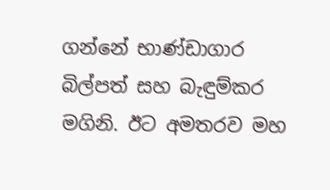ගන්නේ භාණ්ඩාගාර බිල්පත් සහ බැඳුම්කර මගිනි. ඊට අමතරව මහ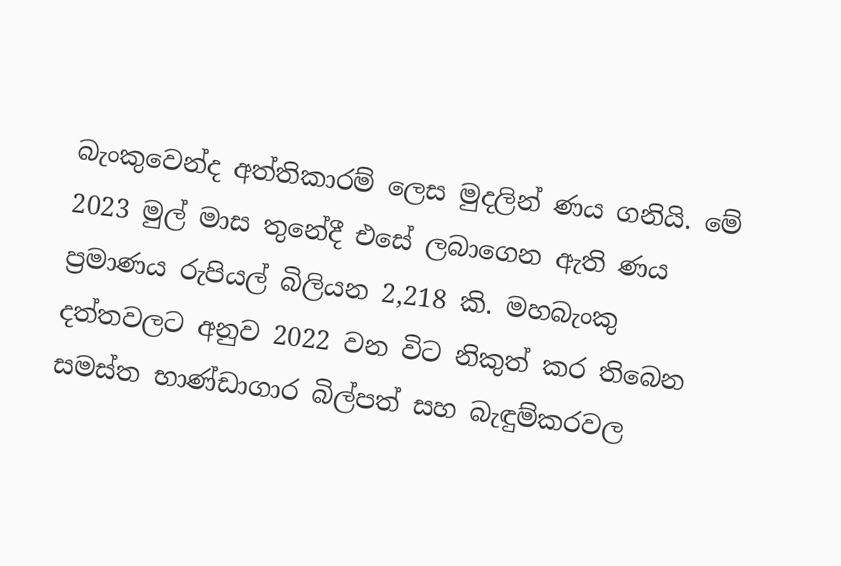බැංකුවෙන්ද අත්තිකාරම් ලෙස මුදලින් ණය ගනියි. මේ 2023 මුල් මාස තුනේදී එසේ ලබාගෙන ඇති ණය ප්‍රමාණය රුපියල් බිලියන 2,218 කි. මහබැංකු දත්තවලට අනුව 2022 වන විට නිකුත් කර තිබෙන සමස්ත භාණ්ඩාගාර බිල්පත් සහ බැඳුම්කරවල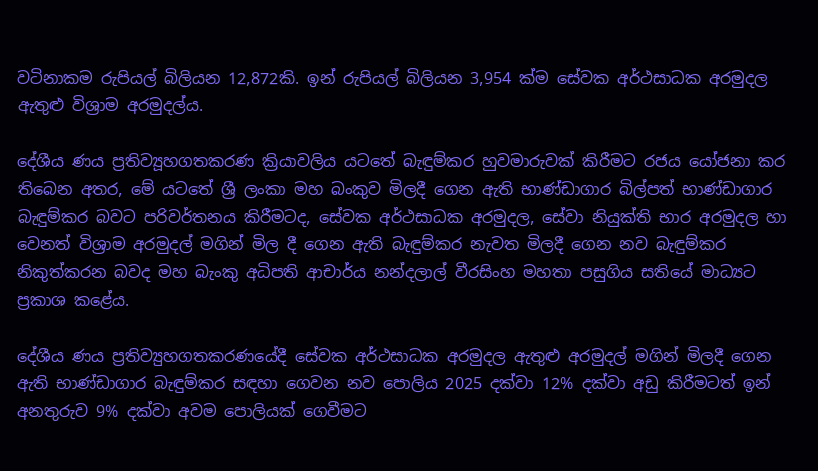වටිනාකම රුපියල් බිලියන 12,872කි. ඉන් රුපියල් බිලියන 3,954 ක්ම සේවක අර්ථසාධක අරමුදල ඇතුළු විශ්‍රාම අරමුදල්ය.

දේශීය ණය ප්‍රතිව්‍යූහගතකරණ ක්‍රියාවලිය යටතේ බැඳුම්කර හුවමාරුවක් කිරීමට රජය යෝජනා කර තිබෙන අතර, මේ යටතේ ශ්‍රී ලංකා මහ බංකුව මිලදී ගෙන ඇති භාණ්ඩාගාර බිල්පත් භාණ්ඩාගාර බැඳුම්කර බවට පරිවර්තනය කිරීමටද, සේවක අර්ථසාධක අරමුදල, සේවා නියුක්ති භාර අරමුදල හා වෙනත් විශ්‍රාම අරමුදල් මගින් මිල දී ගෙන ඇති බැඳුම්කර නැවත මිලදී ගෙන නව බැඳුම්කර නිකුත්කරන බවද මහ බැංකු අධිපති ආචාර්ය නන්දලාල් වීරසිංහ මහතා පසුගිය සතියේ මාධ්‍යට ප්‍රකාශ කළේය.

දේශීය ණය ප්‍රතිව්‍යුහගතකරණයේදී සේවක අර්ථසාධක අරමුදල ඇතුළු අරමුදල් මගින් මිලදී ගෙන ඇති භාණ්ඩාගාර බැඳුම්කර සඳහා ගෙවන නව පොලිය 2025 දක්වා 12% දක්වා අඩු කිරීමටත් ඉන් අනතුරුව 9% දක්වා අවම පොලියක් ගෙවීමට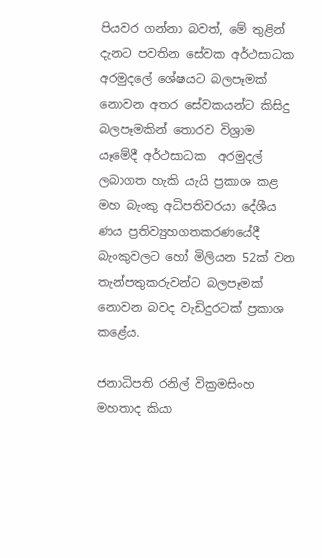පියවර ගන්නා බවත්, මේ තුළින් දැනට පවතින සේවක අර්ථසාධක අරමුදලේ ශේෂයට බලපෑමක් නොවන අතර සේවකයන්ට කිසිදු බලපෑමකින් තොරව විශ්‍රාම යෑමේදී අර්ථසාධක  අරමුදල් ලබාගත හැකි යැයි ප්‍රකාශ කළ මහ බැංකු අධිපතිවරයා දේශීය ණය ප්‍රතිව්‍යුහගතකරණයේදී බැංකුවලට හෝ මිලියන 52ක් වන තැන්පතුකරුවන්ට බලපෑමක් නොවන බවද වැඩිදුරටක් ප්‍රකාශ කළේය.

ජනාධිපති රනිල් වික්‍රමසිංහ මහතාද කියා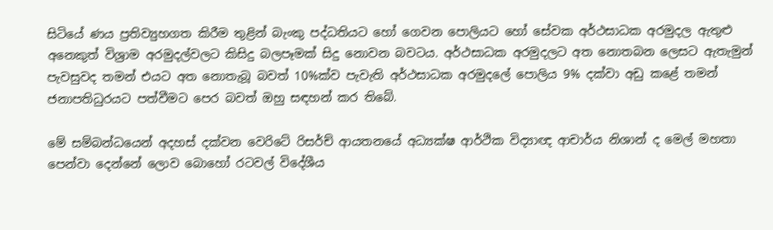සිටියේ ණය ප්‍රතිව්‍යුහගත කිරීම තුළින් බැංකු පද්ධතියට හෝ ගෙවන පොලියට හෝ සේවක අර්ථසාධක අරමුදල ඇතුළු අනෙකුත් විශ්‍රාම අරමුදල්වලට කිසිදු බලපෑමක් සිදු නොවන බවටය. අර්ථසාධක අරමුදලට අත නොතබන ලෙසට ඇතැමුන් පැවසුවද තමන් එයට අත නොතැබූ බවත් 10%ක්ව පැවැති අර්ථසාධක අරමුදලේ පොලිය 9% දක්වා අඩු කළේ තමන් ජනාපතිධුරයට පත්වීමට පෙර බවත් ඔහු සඳහන් කර තිබේ.

මේ සම්බන්ධයෙන් අදහස් දක්වන වෙරිටේ රිසර්ච් ආයතනයේ අධ්‍යක්ෂ ආර්ථික විද්‍යාඥ ආචාර්ය නිශාන් ද මෙල් මහතා පෙන්වා දෙන්නේ ලොව බොහෝ රටවල් විදේශීය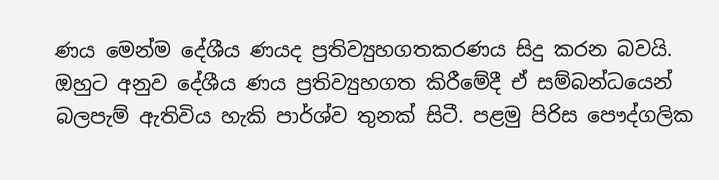ණය මෙන්ම දේශීය ණයද ප්‍රතිව්‍යුහගතකරණය සිදු කරන බවයි. ඔහුට අනුව දේශීය ණය ප්‍රතිව්‍යුහගත කිරීමේදී ඒ සම්බන්ධයෙන් බලපැම් ඇතිවිය හැකි පාර්ශ්ව තුනක් සිටී. පළමු පිරිස පෞද්ගලික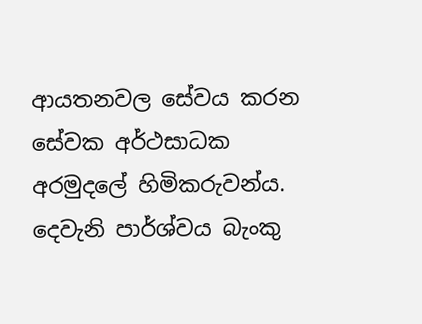ආයතනවල සේවය කරන සේවක අර්ථසාධක අරමුදලේ හිමිකරුවන්ය. දෙවැනි පාර්ශ්වය බැංකු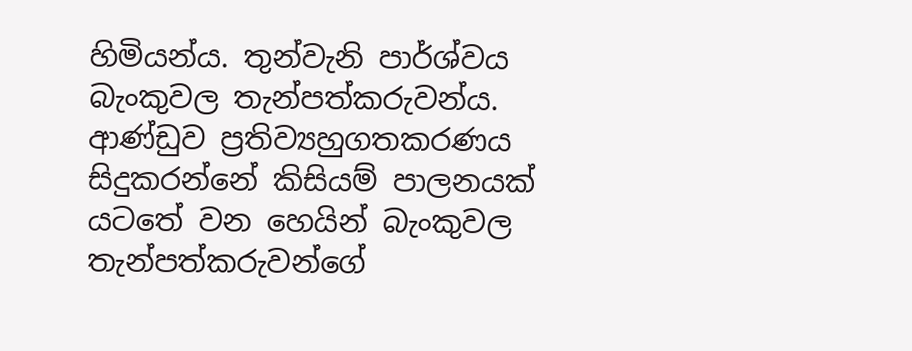හිමියන්ය. තුන්වැනි පාර්ශ්වය බැංකුවල තැන්පත්කරුවන්ය. ආණ්ඩුව ප්‍රතිව්‍යහුගතකරණය සිදුකරන්නේ කිසියම් පාලනයක් යටතේ වන හෙයින් බැංකුවල තැන්පත්කරුවන්ගේ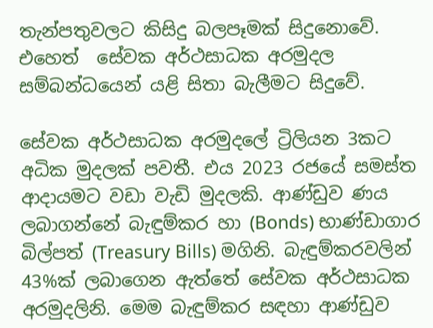තැන්පතුවලට කිසිදු බලපෑමක් සිදුනොවේ. එහෙත්  සේවක අර්ථසාධක අරමුදල සම්බන්ධයෙන් යළි සිතා බැලීමට සිදුවේ.

සේවක අර්ථසාධක අරමුදලේ ට්‍රිලියන 3කට අධික මුදලක් පවතී. එය 2023 රජයේ සමස්ත ආදායමට වඩා වැඩි මුදලකි. ආණ්ඩුව ණය ලබාගන්නේ බැඳුම්කර හා (Bonds) භාණ්ඩාගාර බිල්පත් (Treasury Bills) මගිනි. බැඳුම්කරවලින් 43%ක් ලබාගෙන ඇත්තේ සේවක අර්ථසාධක අරමුදලිනි. මෙම බැඳුම්කර සඳහා ආණ්ඩුව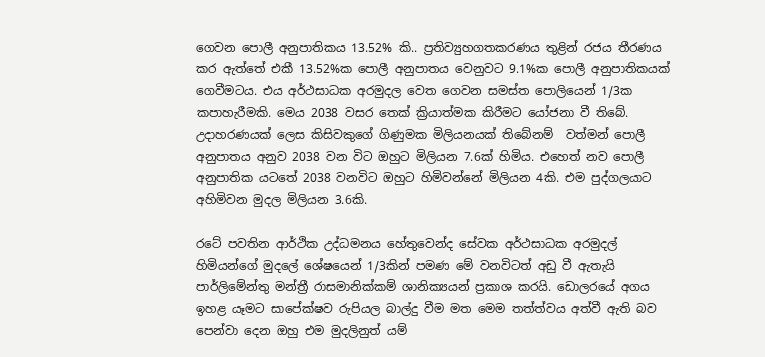ගෙවන පොලී අනුපාතිකය 13.52% කි.. ප්‍රතිව්‍යුහගතකරණය තුළින් රජය තීරණය කර ඇත්තේ එකී 13.52%ක පොලී අනුපාතය වෙනුවට 9.1%ක පොලී අනුපාතිකයක් ගෙවීමටය. එය අර්ථසාධක අරමුදල වෙත ගෙවන සමස්ත පොලියෙන් 1/3ක කපාහැරීමකි. මෙය 2038 වසර තෙක් ක්‍රියාත්මක කිරීමට යෝජනා වී තිබේ. උදාහරණයක් ලෙස කිසිවකුගේ ගිණුමක මිලියනයක් තිබේනම්  වත්මන් පොලී අනුපාතය අනුව 2038 වන විට ඔහුට මිලියන 7.6ක් හිමිය. එහෙත් නව පොලී අනුපාතික යටතේ 2038 වනවිට ඔහුට හිමිවන්නේ මිලියන 4කි. එම පුද්ගලයාට අහිමිවන මුදල මිලියන 3.6කි.

රටේ පවතින ආර්ථික උද්ධමනය හේතුවෙන්ද සේවක අර්ථසාධක අරමුදල් හිමියන්ගේ මුදලේ ශේෂයෙන් 1/3කින් පමණ මේ වනවිටත් අඩු වී ඇතැයි පාර්ලිමේන්තු මන්ත්‍රී රාසමානික්කම් ශානික්‍යයන් ප්‍රකාශ කරයි. ඩොලරයේ අගය ඉහළ යෑමට සාපේක්ෂව රුපියල බාල්දු වීම මත මෙම තත්ත්වය අත්වී ඇති බව පෙන්වා දෙන ඔහු එම මුදලිනුත් යම්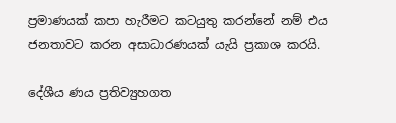ප්‍රමාණයක් කපා හැරීමට කටයුතු කරන්නේ නම් එය ජනතාවට කරන අසාධාරණයක් යැයි ප්‍රකාශ කරයි.

දේශීය ණය ප්‍රතිව්‍යුහගත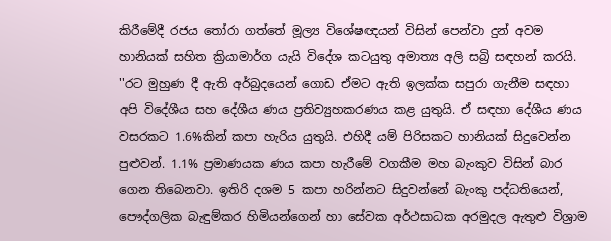කිරීමේදී රජය තෝරා ගත්තේ මූල්‍ය විශේෂඥයන් විසින් පෙන්වා දුන් අවම හානියක් සහිත ක්‍රියාමාර්ග යැයි විදේශ කටයුතු අමාත්‍ය අලි සබ්‍රි සඳහන් කරයි. ''රට මුහුණ දී ඇති අර්බුදයෙන් ගොඩ ඒමට ඇති ඉලක්ක සපුරා ගැනීම සඳහා අපි විදේශීය සහ දේශීය ණය ප්‍රතිව්‍යුහකරණය කළ යුතුයි. ඒ සඳහා දේශීය ණය වසරකට 1.6%කින් කපා හැරිය යුතුයි. එහිදී යම් පිරිසකට හානියක් සිදුවෙන්න පුළුවන්. 1.1% ප්‍රමාණයක ණය කපා හැරීමේ වගකීම මහ බැංකුව විසින් බාර ගෙන තිබෙනවා. ඉතිරි දශම 5 කපා හරින්නට සිදුවන්නේ බැංකු පද්ධතියෙන්, පෞද්ගලික බැඳුම්කර හිමියන්ගෙන් හා සේවක අර්ථසාධක අරමුදල ඇතුළු විශ්‍රාම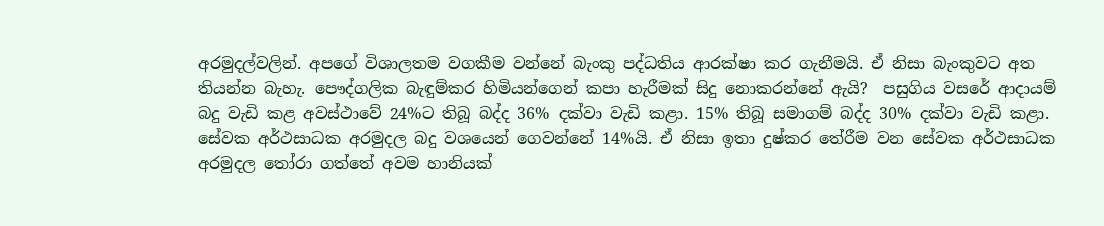අරමුදල්වලින්. අපගේ විශාලතම වගකීම වන්නේ බැංකු පද්ධතිය ආරක්ෂා කර ගැනීමයි. ඒ නිසා බැංකුවට අත තියන්න බැහැ. පෞද්ගලික බැඳුම්කර හිමියන්ගෙන් කපා හැරීමක් සිදු නොකරන්නේ ඇයි?  පසුගිය වසරේ ආදායම් බදු වැඩි කළ අවස්ථාවේ 24%ට තිබූ බද්ද 36% දක්වා වැඩි කළා. 15% තිබූ සමාගම් බද්ද 30% දක්වා වැඩි කළා. සේවක අර්ථසාධක අරමුදල බදු වශයෙන් ගෙවන්නේ 14%යි. ඒ නිසා ඉතා දුෂ්කර තේරීම වන සේවක අර්ථසාධක අරමුදල තෝරා ගත්තේ අවම හානියක්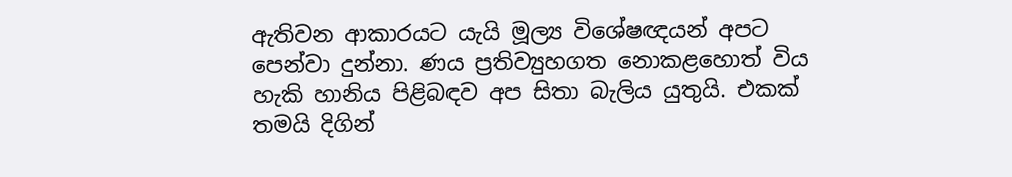ඇතිවන ආකාරයට යැයි මූල්‍ය විශේෂඥයන් අපට පෙන්වා දුන්නා. ණය ප්‍රතිව්‍යුහගත නොකළහොත් විය හැකි හානිය පිළිබඳව අප සිතා බැලිය යුතුයි. එකක් තමයි දිගින්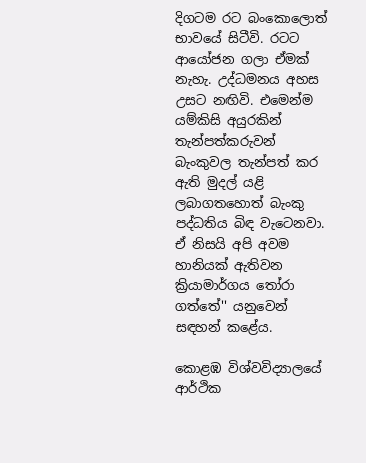දිගටම රට බංකොලොත් භාවයේ සිටීවි. රටට ආයෝජන ගලා ඒමක් නැහැ. උද්ධමනය අහස උසට නඟිවි. එමෙන්ම යම්කිසි අයුරකින් තැන්පත්කරුවන් බැංකුවල තැන්පත් කර ඇති මුදල් යළි ලබාගතහොත් බැංකු පද්ධතිය බිඳ වැටෙනවා. ඒ නිසයි අපි අවම හානියක් ඇතිවන ක්‍රියාමාර්ගය තෝරා ගත්තේ'' යනුවෙන් සඳහන් කළේය.

කොළඹ විශ්වවිද්‍යාලයේ ආර්ථික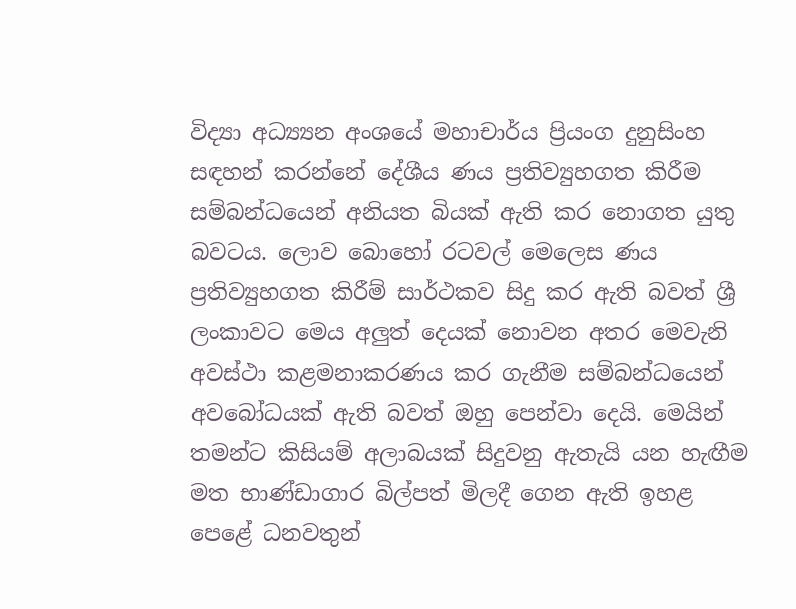විද්‍යා අධ්‍ය්‍යන අංශයේ මහාචාර්ය ප්‍රියංග දුනුසිංහ සඳහන් කරන්නේ දේශීය ණය ප්‍රතිව්‍යුහගත කිරීම සම්බන්ධයෙන් අනියත බියක් ඇති කර නොගත යුතු බවටය. ලොව බොහෝ රටවල් මෙලෙස ණය ප්‍රතිව්‍යුහගත කිරීම් සාර්ථකව සිදු කර ඇති බවත් ශ්‍රී ලංකාවට මෙය අලුත් දෙයක් නොවන අතර මෙවැනි අවස්ථා කළමනාකරණය කර ගැනීම සම්බන්ධයෙන් අවබෝධයක් ඇති බවත් ඔහු පෙන්වා දෙයි. මෙයින් තමන්ට කිසියම් අලාබයක් සිදුවනු ඇතැයි යන හැඟීම මත භාණ්ඩාගාර බිල්පත් මිලදී ගෙන ඇති ඉහළ පෙළේ ධනවතුන්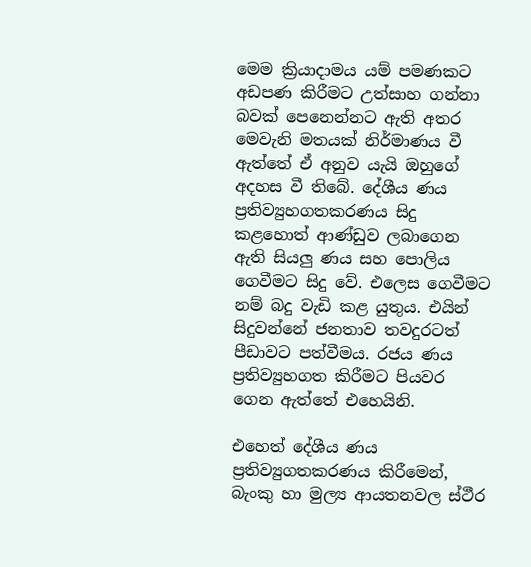මෙම ක්‍රියාදාමය යම් පමණකට අඩපණ කිරීමට උත්සාහ ගන්නා බවක් පෙනෙන්නට ඇති අතර මෙවැනි මතයක් නිර්මාණය වී ඇත්තේ ඒ අනුව යැයි ඔහුගේ අදහස වී තිබේ. දේශීය ණය ප්‍රතිව්‍යුහගතකරණය සිදු කළහොත් ආණ්ඩුව ලබාගෙන ඇති සියලු ණය සහ පොලිය ගෙවීමට සිදු වේ. එලෙස ගෙවීමට නම් බදු වැඩි කළ යුතුය. එයින් සිදුවන්නේ ජනතාව තවදුරටත් පීඩාවට පත්වීමය. රජය ණය ප්‍රතිව්‍යුහගත කිරීමට පියවර ගෙන ඇත්තේ එහෙයිනි.

එහෙත් දේශීය ණය ප්‍රතිව්‍යුගතකරණය කිරීමෙන්, බැංකු හා මුල්‍ය ආයතනවල ස්ථීර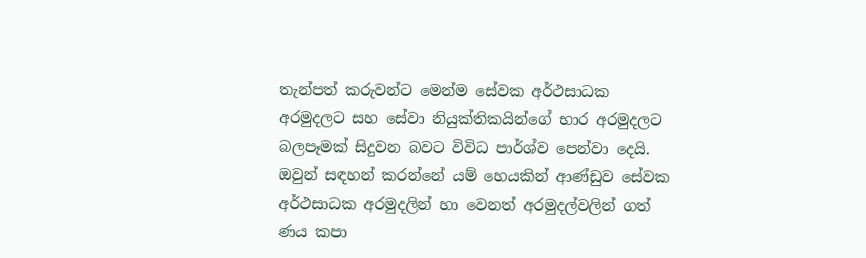තැන්පත් කරුවන්ට මෙන්ම සේවක අර්ථසාධක අරමුදලට සහ සේවා නියුක්තිකයින්ගේ භාර අරමුදලට බලපෑමක් සිදුවන බවට විවිධ පාර්ශ්ව පෙන්වා දෙයි. ඔවුන් සඳහන් කරන්නේ යම් හෙයකින් ආණ්ඩුව සේවක අර්ථසාධක අරමුදලින් හා වෙනත් අරමුදල්වලින් ගත් ණය කපා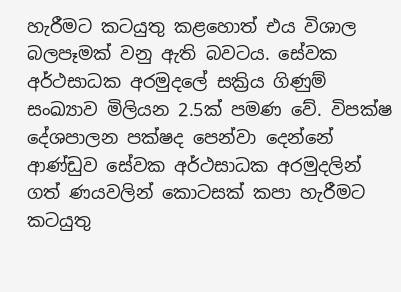හැරීමට කටයුතු කළහොත් එය විශාල බලපෑමක් වනු ඇති බවටය. සේවක අර්ථසාධක අරමුදලේ සක්‍රිය ගිණුම් සංඛ්‍යාව මිලියන 2.5ක් පමණ වේ. විපක්ෂ දේශපාලන පක්ෂද පෙන්වා දෙන්නේ ආණ්ඩුව සේවක අර්ථසාධක අරමුදලින් ගත් ණයවලින් කොටසක් කපා හැරීමට කටයුතු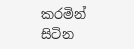කරමින් සිටින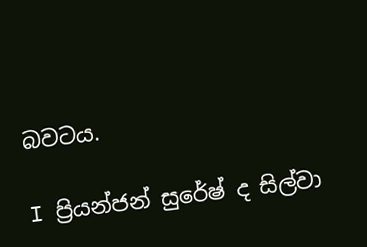බවටය.

I ප්‍රියන්ජන් සුරේෂ් ද සිල්වා